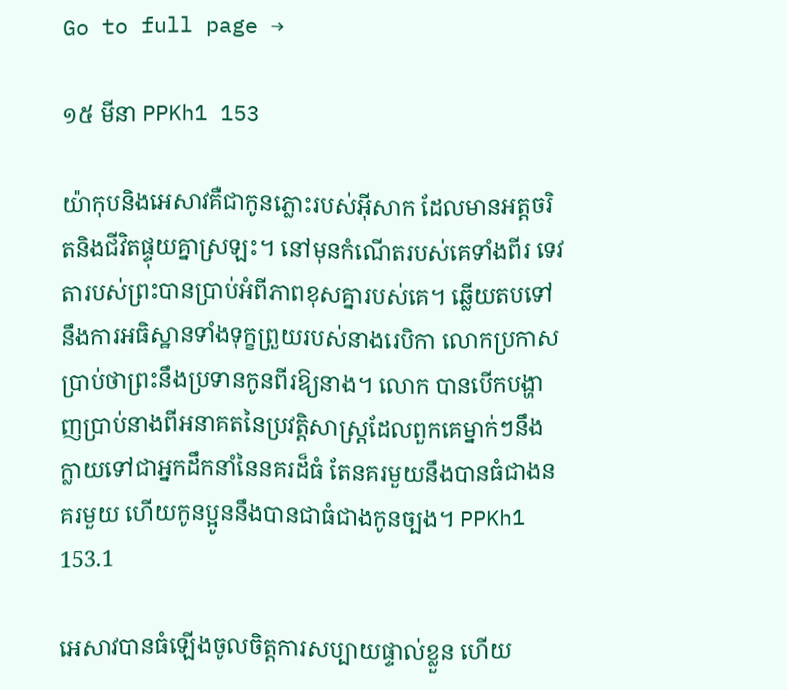Go to full page →

១៥ មីនា PPKh1 153

យ៉ាកុបនិងអេសាវគឺជាកូនភ្លោះរបស់អ៊ីសាក ដែលមានអត្តចរិតនិងជីវិតផ្ទុយគ្នាស្រឡះ។ នៅមុនកំណើតរបស់គេទាំងពីរ ទេវតារបស់ព្រះបានប្រាប់អំពីភាពខុសគ្នារបស់គេ។ ឆ្លើយតបទៅនឹងការអធិស្ឋានទាំងទុក្ខព្រួយរបស់នាងរេបិកា លោកប្រកាសប្រាប់ថាព្រះនឹងប្រទានកូនពីរឱ្យនាង។ លោក បានបើកបង្ហាញប្រាប់នាងពីអនាគតនៃប្រវត្តិសាស្ត្រដែលពួកគេម្នាក់ៗនឹងក្លាយទៅជាអ្នកដឹកនាំនៃនគរដ៏ធំ តែនគរមួយនឹងបានធំជាងនគរមួយ ហើយកូនប្អូននឹងបានជាធំជាងកូនច្បង។ PPKh1 153.1

អេសាវបានធំឡើងចូលចិត្តការសប្បាយផ្ទាល់ខ្លួន ហើយ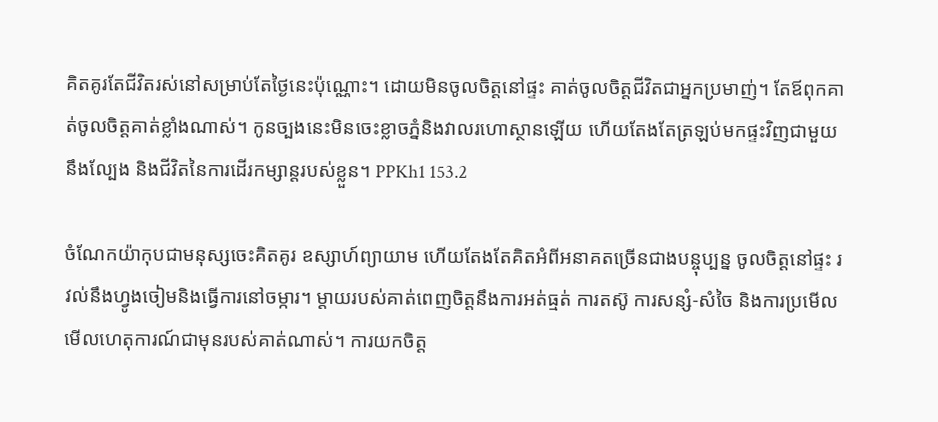គិតគូរតែជីវិតរស់នៅសម្រាប់តែថ្ងៃនេះប៉ុណ្ណោះ។ ដោយមិនចូលចិត្តនៅផ្ទះ គាត់ចូលចិត្តជីវិតជាអ្នកប្រមាញ់។ តែឪពុកគាត់ចូលចិត្តគាត់ខ្លាំងណាស់។ កូនច្បងនេះមិនចេះខ្លាចភ្នំនិងវាលរហោស្ថានឡើយ ហើយតែងតែត្រឡប់មកផ្ទះវិញជាមួយនឹងល្បែង និងជីវិតនៃការដើរកម្សាន្តរបស់ខ្លួន។ PPKh1 153.2

ចំណែកយ៉ាកុបជាមនុស្សចេះគិតគូរ ឧស្សាហ៍ព្យាយាម ហើយតែងតែគិតអំពីអនាគតច្រើនជាងបន្ចុប្បន្ន ចូលចិត្តនៅផ្ទះ រវល់នឹងហ្វូងចៀមនិងធ្វើការនៅចម្ការ។ ម្តាយរបស់គាត់ពេញចិត្តនឹងការអត់ធ្មត់ ការតស៊ូ ការសន្សំ-សំចៃ និងការប្រមើលមើលហេតុការណ៍ជាមុនរបស់គាត់ណាស់។ ការយកចិត្ត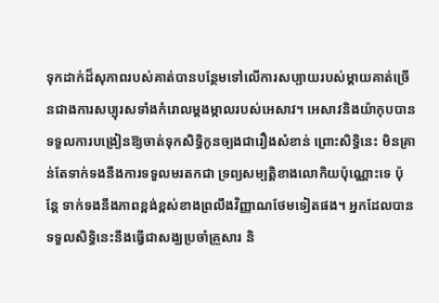ទុកដាក់ដ៏សុភាពរបស់គាត់បានបន្ថែមទៅលើការសប្បាយរបស់ម្តាយគាត់ច្រើនជាងការសប្បុរសទាំងកំរោលម្តងម្កាលរបស់អេសាវ។ អេសាវនិងយ៉ាកុបបានទទួលការបង្រៀនឱ្យចាត់ទុកសិទ្ធិកូនច្បងជារឿងសំខាន់ ព្រោះសិទ្ធិនេះ មិនគ្រាន់តែទាក់ទងនឹងការទទួលមរតកជា ទ្រព្យសម្បត្តិខាងលោកិយប៉ុណ្ណោះទេ ប៉ុន្តែ ទាក់ទងនឹងភាពខ្ពង់ខ្ពស់ខាងព្រលឹងវិញ្ញាណថែមទៀតផង។ អ្នកដែលបានទទួលសិទ្ធិនេះនឹងធ្វើជាសង្ឃប្រចាំគ្រួសារ និ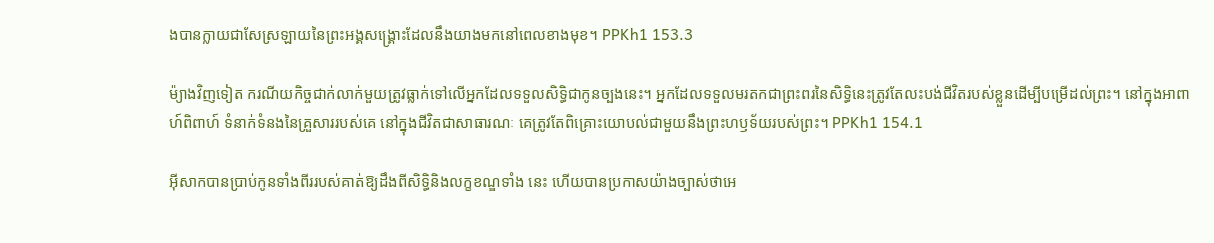ងបានក្លាយជាសែស្រឡាយនៃព្រះអង្គសង្គ្រោះដែលនឹងយាងមកនៅពេលខាងមុខ។ PPKh1 153.3

ម៉្យាងវិញទៀត ករណីយកិច្ចជាក់លាក់មួយត្រូវធ្លាក់ទៅលើអ្នកដែលទទួលសិទ្ធិជាកូនច្បងនេះ។ អ្នកដែលទទួលមរតកជាព្រះពរនៃសិទ្ធិនេះត្រូវតែលះបង់ជីវិតរបស់ខ្លួនដើម្បីបម្រើដល់ព្រះ។ នៅក្នុងអាពាហ៍ពិពាហ៍ ទំនាក់ទំនងនៃគ្រួសាររបស់គេ នៅក្នុងជីវិតជាសាធារណៈ គេត្រូវតែពិគ្រោះយោបល់ជាមួយនឹងព្រះហឫទ័យរបស់ព្រះ។ PPKh1 154.1

អ៊ីសាកបានប្រាប់កូនទាំងពីររបស់គាត់ឱ្យដឹងពីសិទ្ធិនិងលក្ខខណ្ឌទាំង នេះ ហើយបានប្រកាសយ៉ាងច្បាស់ថាអេ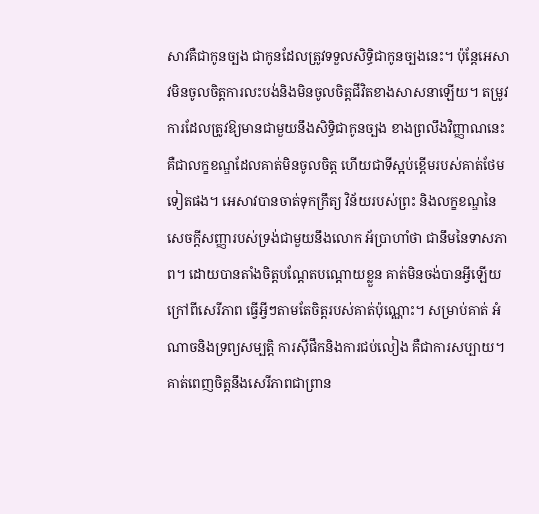សាវគឺជាកូនច្បង ជាកូនដែលត្រូវទទួលសិទ្ធិជាកូនច្បងនេះ។ ប៉ុន្តែអេសាវមិនចូលចិត្តការលះបង់និងមិនចូលចិត្តជីវិតខាងសាសនាឡើយ។ តម្រូវការដែលត្រូវឱ្យមានជាមួយនឹងសិទ្ធិជាកូនច្បង ខាងព្រលឹងវិញ្ញាណនេះ គឺជាលក្ខខណ្ឌដែលគាត់មិនចូលចិត្ត ហើយជាទីស្អប់ខ្ពើមរបស់គាត់ថែមទៀតផង។ អេសាវបានចាត់ទុកក្រឹត្យ វិន័យរបស់ព្រះ និងលក្ខខណ្ឌនៃសេចក្តីសញ្ញារបស់ទ្រង់ជាមួយនឹងលោក អ័ប្រាហាំថា ជានឹមនៃទាសភាព។ ដោយបានតាំងចិត្តបណ្តែតបណ្តោយខ្លួន គាត់មិនចង់បានអ្វីឡើយ ក្រៅពីសេរីភាព ធ្វើអ្វីៗតាមតែចិត្តរបស់គាត់ប៉ុណ្ណោះ។ សម្រាប់គាត់ អំណាចនិងទ្រព្យសម្បត្តិ ការស៊ីផឹកនិងការជប់លៀង គឺជាការសប្បាយ។ គាត់ពេញចិត្តនឹងសេរីភាពជាព្រាន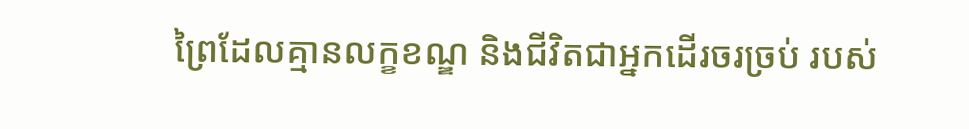ព្រៃដែលគ្មានលក្ខខណ្ឌ និងជីវិតជាអ្នកដើរចរច្រប់ របស់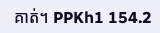គាត់។ PPKh1 154.2